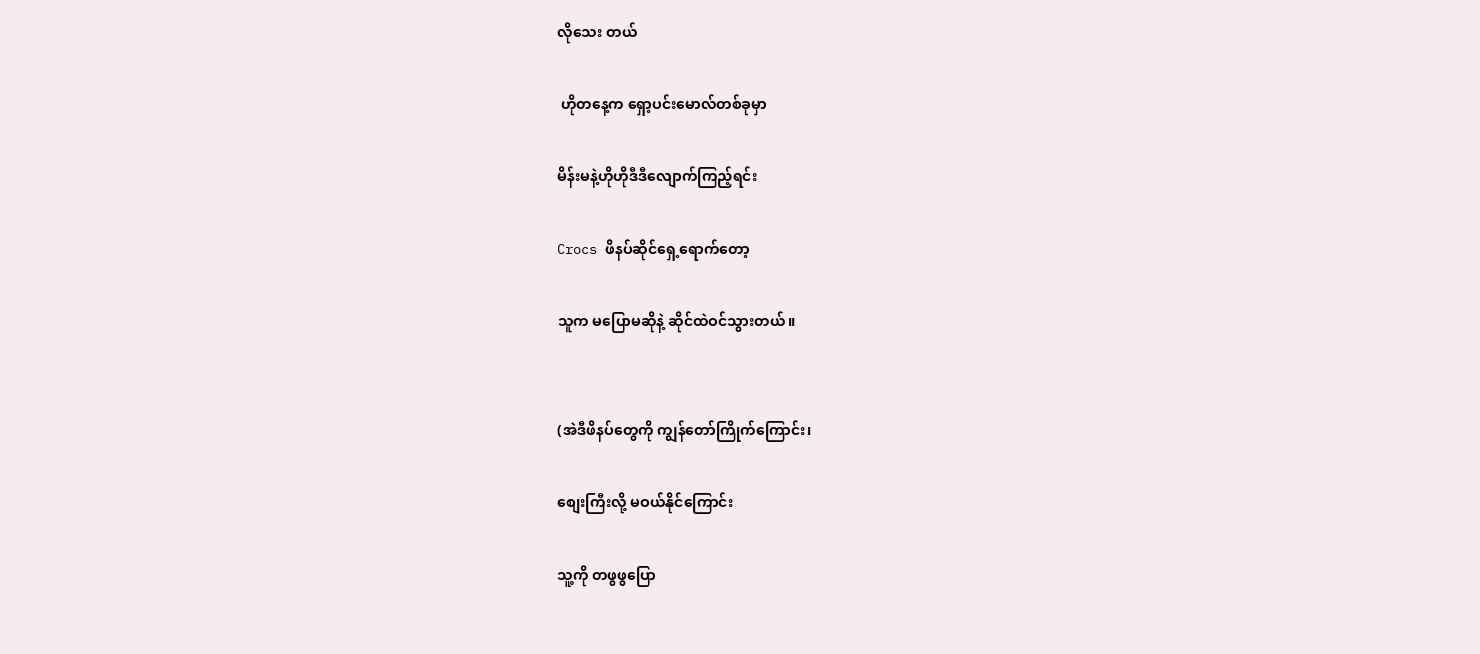လိုသေး တယ်

 ဟိုတနေ့က ရှော့ပင်းမောလ်တစ်ခုမှာ

မိန်းမနဲ့ဟိုဟိုဒီဒီလျောက်ကြည့်ရင်း

Crocs ဖိနပ်ဆိုင်ရှေ့ရောက်တော့

သူက မပြောမဆိုနဲ့ ဆိုင်ထဲဝင်သွားတယ်။


(အဲဒီဖိနပ်တွေကို ကျွန်တော်ကြိုက်ကြောင်း၊

စျေးကြီးလို့ မဝယ်နိုင်ကြောင်း

သူ့ကို တဖွဖွပြော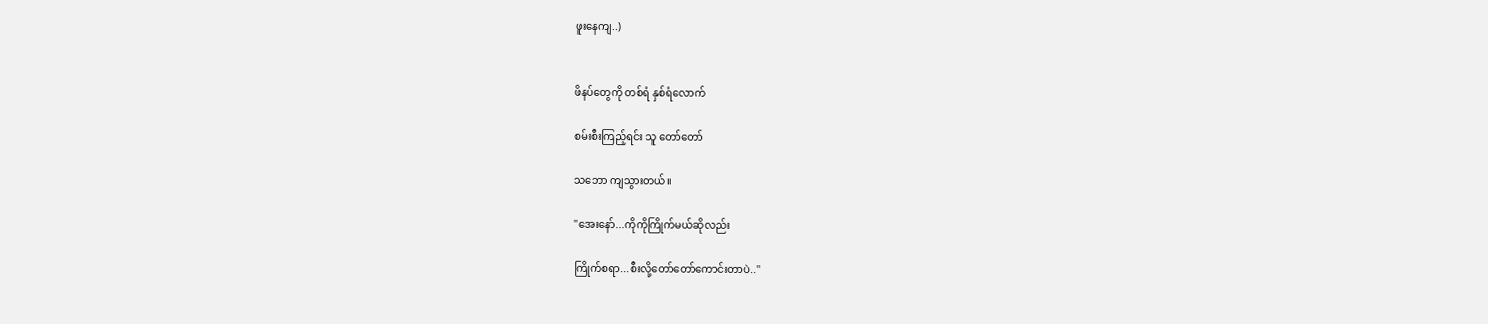ဖူးနေကျ..)


ဖိနပ်တွေကို တစ်ရံ နှစ်ရံလောက်

စမ်းစီးကြည့်ရင်း သူ တော်တော်

သဘော ကျသွားတယ်။

''အေးနော်...ကိုကိုကြိုက်မယ်ဆိုလည်း

ကြိုက်စရာ...စီးလို့တော်တော်ကောင်းတာပဲ..''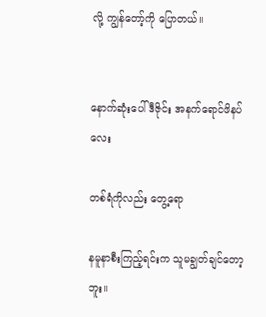လို့ ကျွန်တော့်ကို ပြောတယ်။


နောက်ဆုံးပေါ်ဒီဇိုင်း အနက်ရောင်ဖိနပ်လေး

တစ်ရံကိုလည်း တွေ့ရော

နမူနာစီးကြည့်ရင်းက သူမချွတ်ချင်တော့ဘူး။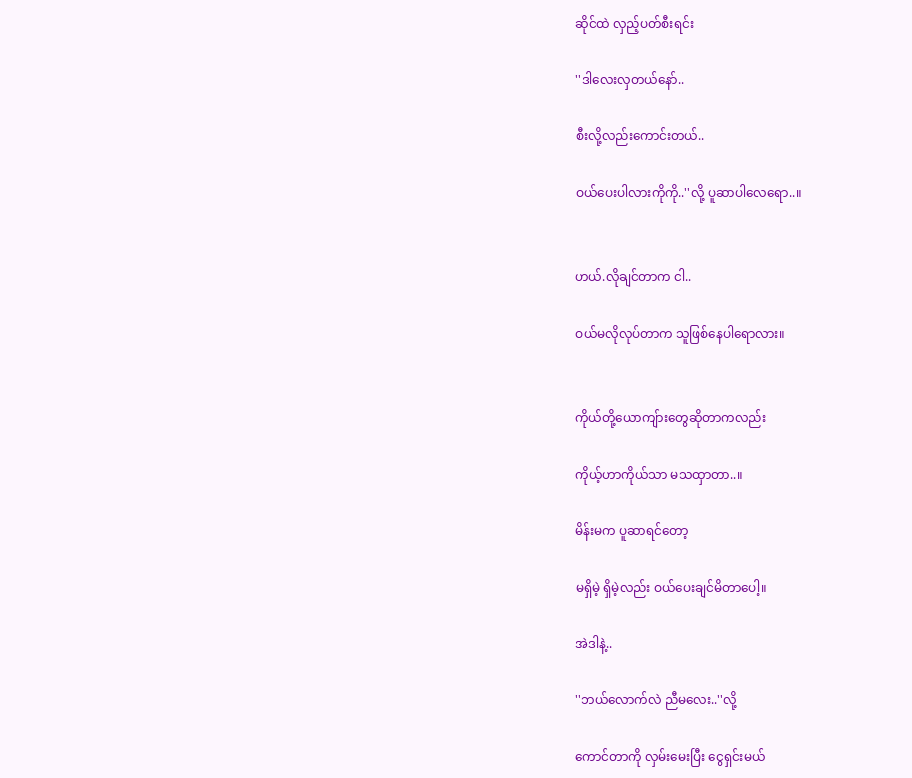ဆိုင်ထဲ လှည့်ပတ်စီးရင်း

''ဒါလေးလှတယ်နော်..

စီးလို့လည်းကောင်းတယ်..

ဝယ်ပေးပါလားကိုကို..''လို့ ပူဆာပါလေရော..။


ဟယ်.လိုချင်တာက ငါ..

ဝယ်မလိုလုပ်တာက သူဖြစ်နေပါရောလား။


ကိုယ်တို့ယောကျ်ားတွေဆိုတာကလည်း

ကိုယ့်ဟာကိုယ်သာ မသထှာတာ..။

မိန်းမက ပူဆာရင်တော့

မရှိမဲ့ ရှိမဲ့လည်း ဝယ်ပေးချင်မိတာပေါ့။

အဲဒါနဲ့..

''ဘယ်လောက်လဲ ညီမလေး..''လို့

ကောင်တာကို လှမ်းမေးပြီး ငွေရှင်းမယ်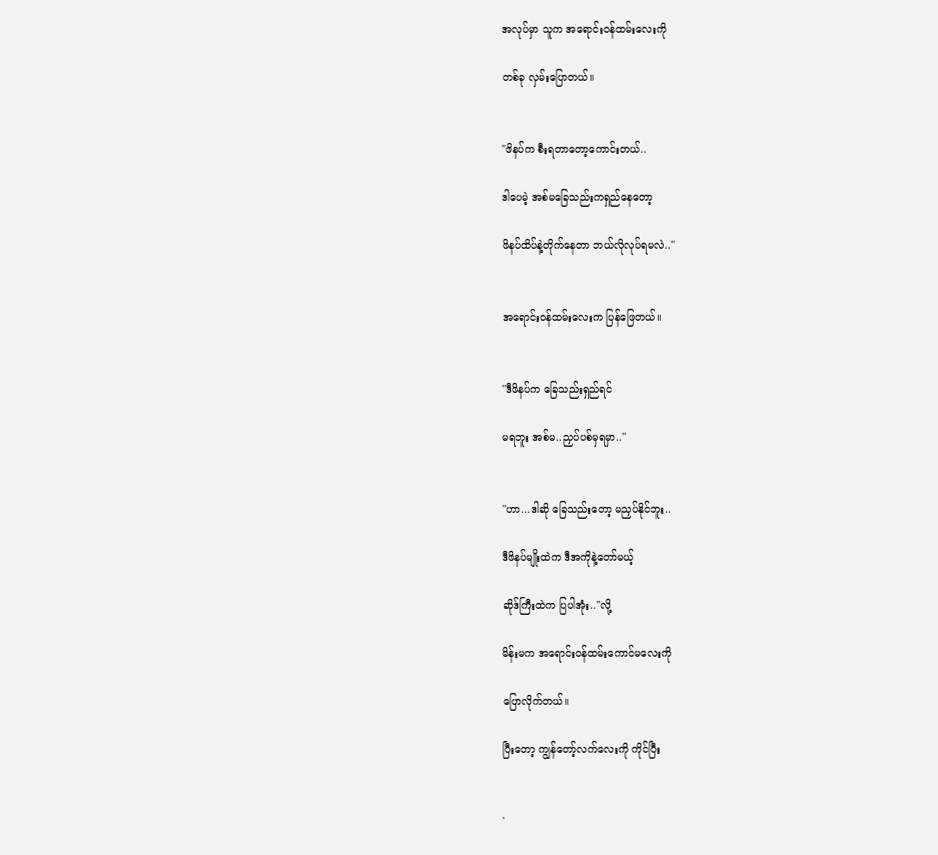အလုပ်မှာ သူက အရောင်းဝန်ထမ်းလေးကို

တစ်ခု လှမ်းပြောတယ်။


''ဖိနပ်က စီးရတာတော့ကောင်းတယ်..

ဒါပေမဲ့ အစ်မခြေသည်းကရှည်နေတော့

ဖိနပ်ထိပ်နဲ့တိုက်နေတာ ဘယ်လိုလုပ်ရမလဲ..''


အရောင်းဝန်ထမ်းလေးက ပြန်ဖြေတယ်။


''ဒီဖိနပ်က ခြေသည်းရှည်ရင်

မရဘူး အစ်မ..ညှပ်ပစ်မှရမှာ..''


''ဟာ...ဒါဆို ခြေသည်းတော့ မညှပ်နိုင်ဘူး..

ဒီဖိနပ်မျိုးထဲက ဒီအကိုနဲ့တော်မယ့်

ဆိုဒ်ကြီးထဲက ပြပါအုံး..''လို့

မိန်းမက အရောင်းဝန်ထမ်းကောင်မလေးကို

ပြောလိုက်တယ်။

ပြီးတော့ ကျွန်တော့်လက်လေးကို ကိုင်ပြီး


'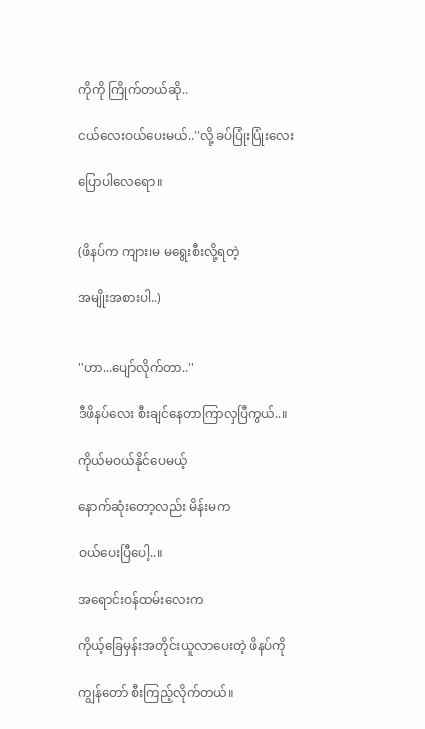ကိုကို ကြိုက်တယ်ဆို..

ငယ်လေးဝယ်ပေးမယ်..''လို့ ခပ်ပြုံးပြုံးလေး

ပြောပါလေရော။


(ဖိနပ်က ကျား၊မ မရွေးစီးလို့ရတဲ့

အမျိုးအစားပါ..)


''ဟာ...ပျော်လိုက်တာ..''

ဒီဖိနပ်လေး စီးချင်နေတာကြာလှပြီကွယ်..။

ကိုယ်မဝယ်နိုင်ပေမယ့်

နောက်ဆုံးတော့လည်း မိန်းမက

ဝယ်ပေးပြီပေါ့..။

အရောင်းဝန်ထမ်းလေးက

ကိုယ့်ခြေမှန်းအတိုင်းယူလာပေးတဲ့ ဖိနပ်ကို

ကျွန်တော် စီးကြည့်လိုက်တယ်။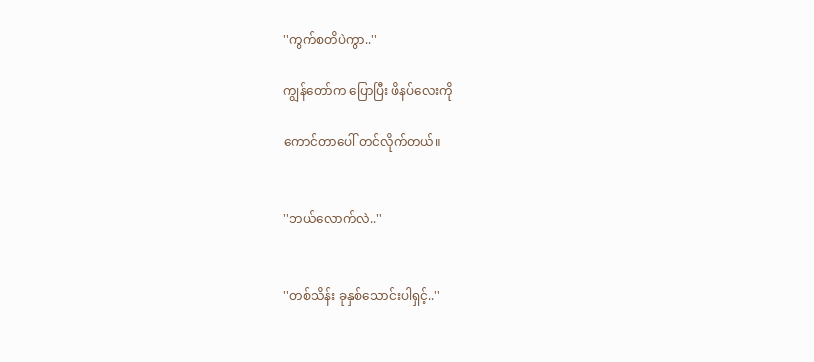''ကွက်စတိပဲကွာ..''

ကျွန်တော်က ပြောပြီး ဖိနပ်လေးကို

ကောင်တာပေါ် တင်လိုက်တယ်။


''ဘယ်လောက်လဲ..''


''တစ်သိန်း ခုနှစ်သောင်းပါရှင့်..''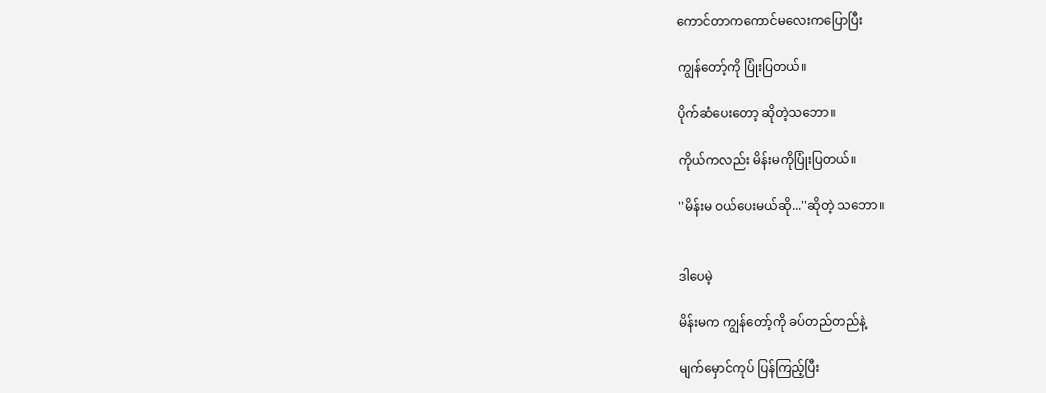ကောင်တာကကောင်မလေးကပြောပြီး

ကျွန်တော့်ကို ပြုံးပြတယ်။

ပိုက်ဆံပေးတော့ ဆိုတဲ့သဘော။

ကိုယ်ကလည်း မိန်းမကိုပြုံးပြတယ်။

''မိန်းမ ဝယ်ပေးမယ်ဆို...''ဆိုတဲ့ သဘော။


ဒါပေမဲ့

မိန်းမက ကျွန်တော့်ကို ခပ်တည်တည်နဲ့

မျက်မှောင်ကုပ် ပြန်ကြည့်ပြီး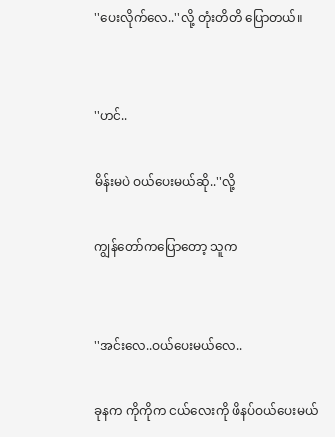''ပေးလိုက်လေ..''လို့ တုံးတိတိ ပြောတယ်။


''ဟင်..

မိန်းမပဲ ဝယ်ပေးမယ်ဆို..''လို့

ကျွန်တော်ကပြောတော့ သူက


''အင်းလေ..ဝယ်ပေးမယ်လေ..

ခုနက ကိုကိုက ငယ်လေးကို ဖိနပ်ဝယ်ပေးမယ်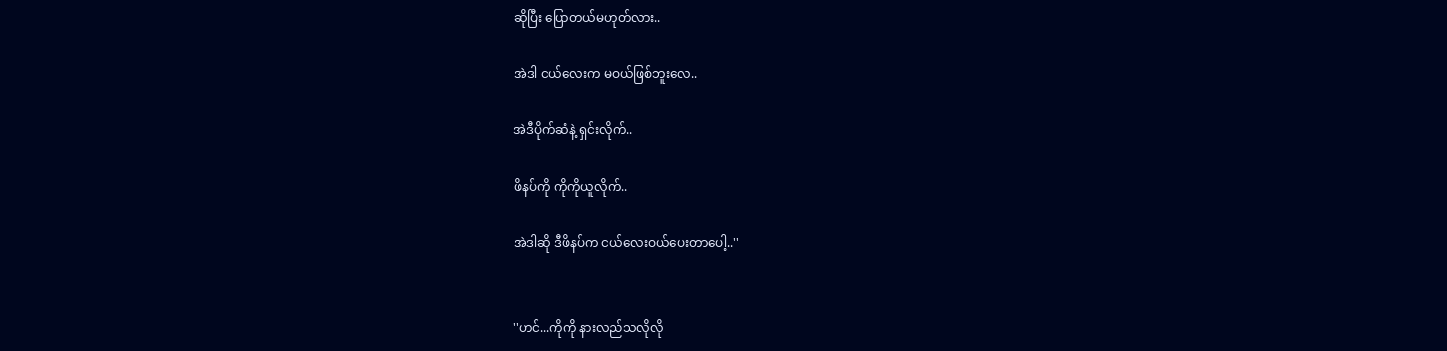ဆိုပြီး ပြောတယ်မဟုတ်လား..

အဲဒါ ငယ်လေးက မဝယ်ဖြစ်ဘူးလေ..

အဲဒီပိုက်ဆံနဲ့ ရှင်းလိုက်..

ဖိနပ်ကို ကိုကိုယူလိုက်..

အဲဒါဆို ဒီဖိနပ်က ငယ်လေးဝယ်ပေးတာပေါ့..''


''ဟင်...ကိုကို နားလည်သလိုလို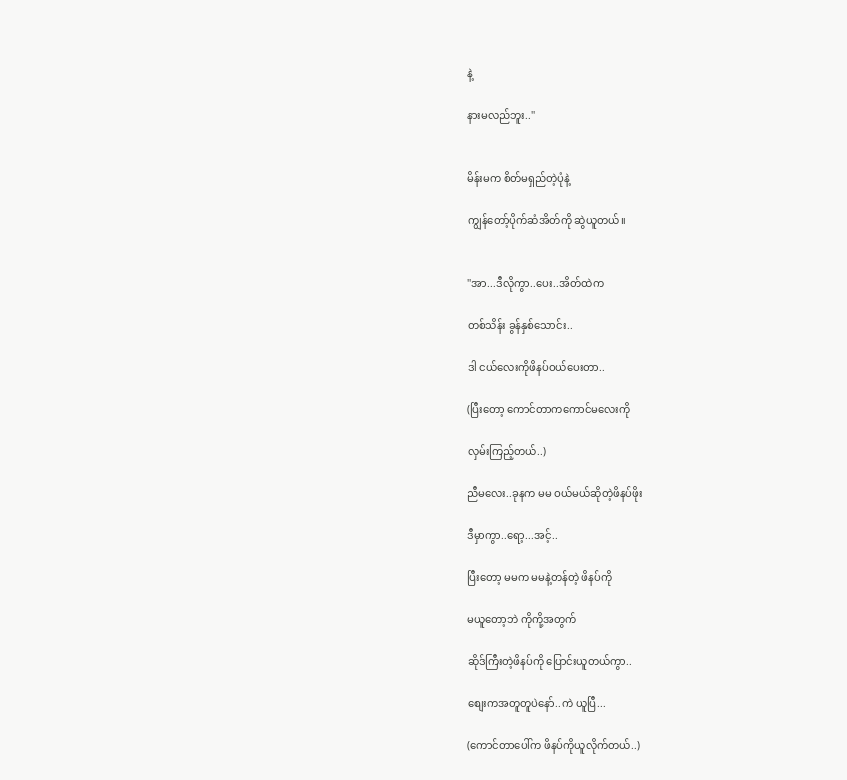နဲ့

နားမလည်ဘူး..''


မိန်းမက စိတ်မရှည်တဲ့ပုံနဲ့

ကျွန်တော့်ပိုက်ဆံအိတ်ကို ဆွဲယူတယ်။


''အာ...ဒီလိုကွာ..ပေး..အိတ်ထဲက

တစ်သိန်း ခွန်နှစ်သောင်း..

ဒါ ငယ်လေးကိုဖိနပ်ဝယ်ပေးတာ..

(ပြီးတော့ ကောင်တာကကောင်မလေးကို

လှမ်းကြည့်တယ်..)

ညီမလေး..ခုနက မမ ဝယ်မယ်ဆိုတဲ့ဖိနပ်ဖိုး

ဒီမှာကွာ..ရော့...အင့်..

ပြီးတော့ မမက မမနဲ့တန်တဲ့ ဖိနပ်ကို

မယူတော့ဘဲ ကိုကို့အတွက်

ဆိုဒ်ကြီးတဲ့ဖိနပ်ကို ပြောင်းယူတယ်ကွာ..

စျေးကအတူတူပဲနော်..ကဲ ယူပြီ...

(ကောင်တာပေါ်က ဖိနပ်ကိုယူလိုက်တယ်..)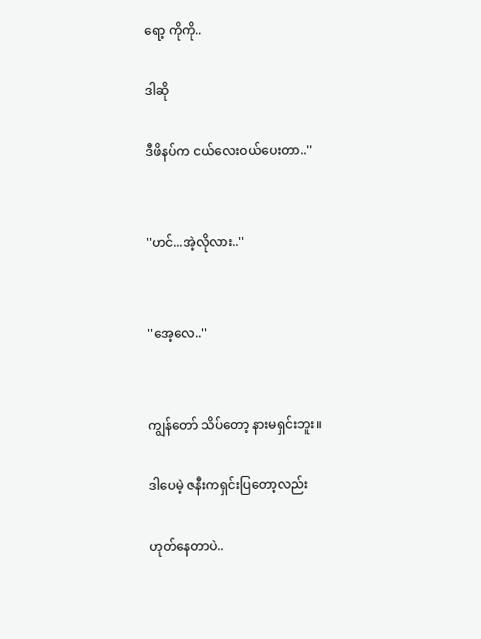ရော့ ကိုကို..

ဒါဆို

ဒီဖိနပ်က ငယ်လေးဝယ်ပေးတာ..''


''ဟင်...အဲ့လိုလား..''


''အေ့လေ..''


ကျွန်တော် သိပ်တော့ နားမရှင်းဘူး။

ဒါပေမဲ့ ဇနီးကရှင်းပြတော့လည်း

ဟုတ်နေတာပဲ..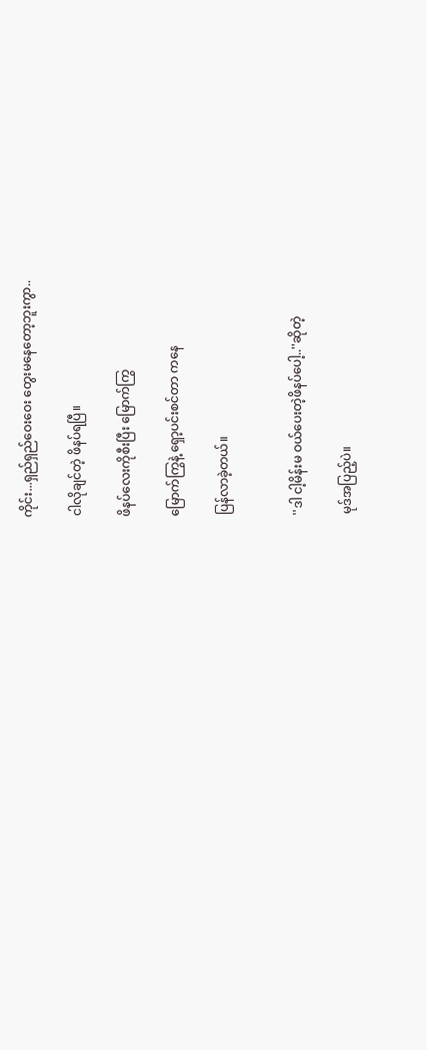ကိုင်း...ရှည်ရှည်ဝေးဝေး တွေးမနေတော့ဘူးကွာ..

ငါလိုချင်တဲ့ ဖိနပ်ရပြီ။

ဖိနပ်လေးကိုစီးပြီး မြောက်ကြွ

မြောက်ကြွနဲ့ ရှော့ပင်းစင်တာ ကနေ

ပြန်လာခဲ့တယ်။


''ဒါ ငါ့မိန်းမ ဝယ်ပေးတဲ့ဖိနပ်ပေါ့..''ဆိုတဲ့

မုဒ်အပြည့်ပဲ။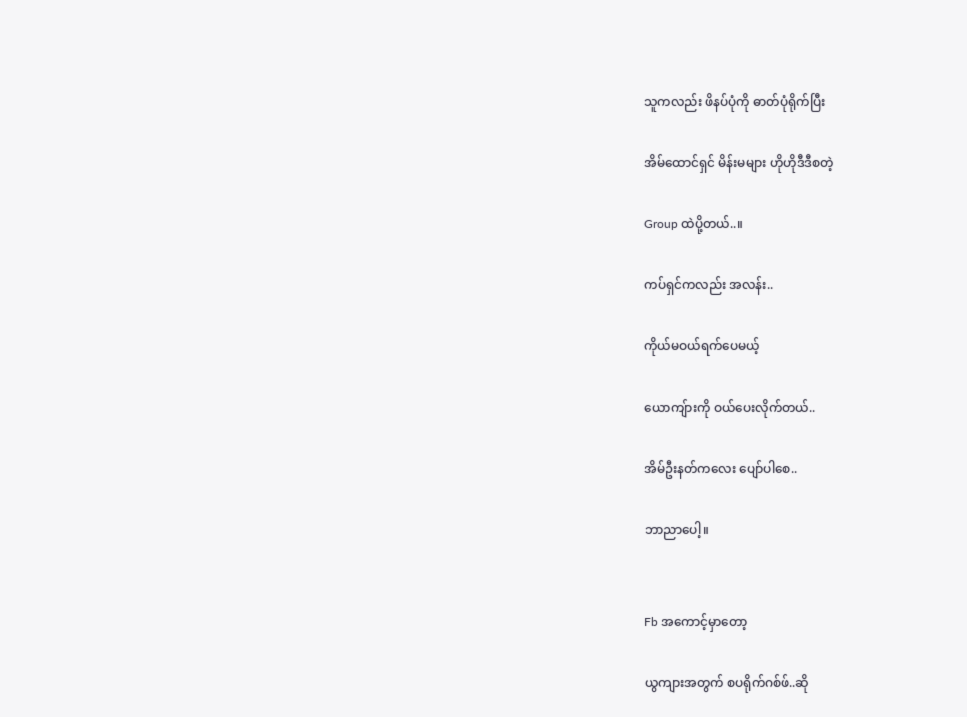သူကလည်း ဖိနပ်ပုံကို ဓာတ်ပုံရိုက်ပြီး

အိမ်ထောင်ရှင် မိန်းမများ ဟိုဟိုဒီဒီစတဲ့

Group ထဲပို့တယ်..။

ကပ်ရှင်ကလည်း အလန်း..

ကိုယ်မဝယ်ရက်ပေမယ့်

ယောကျ်ားကို ဝယ်ပေးလိုက်တယ်..

အိမ်ဦးနတ်ကလေး ပျော်ပါစေ..

ဘာညာပေါ့။


Fb အကောင့်မှာတော့

ယွကျားအတွက် စပရိုက်ဂစ်ဖ်..ဆို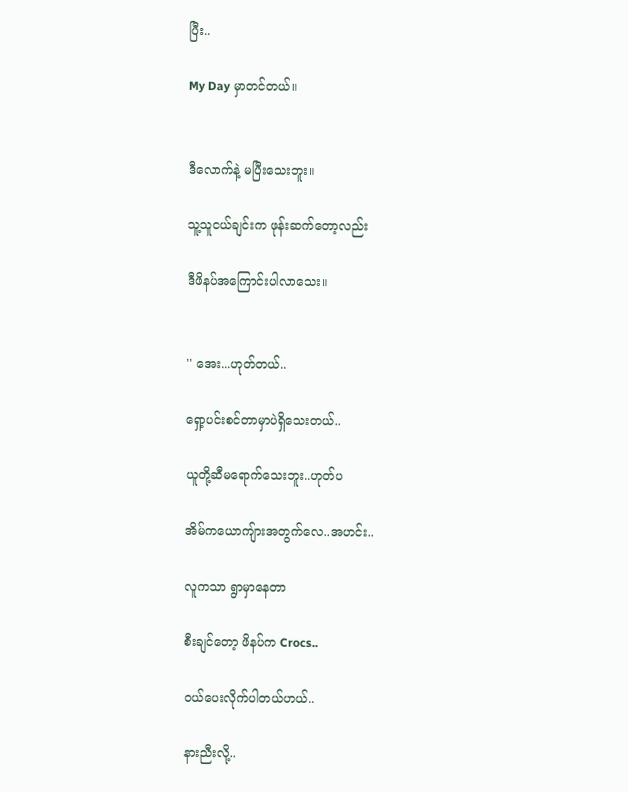ပြီး..

My Day မှာတင်တယ်။


ဒီလောက်နဲ့ မပြီးသေးဘူး။

သူ့သူငယ်ချင်းက ဖုန်းဆက်တော့လည်း

ဒီဖိနပ်အကြောင်းပါလာသေး။


'' အေး...ဟုတ်တယ်..

ရှော့ပင်းစင်တာမှာပဲရှိသေးတယ်..

ယူတို့ဆီမရောက်သေးဘူး..ဟုတ်ပ

အိမ်ကယောကျ်ားအတွက်လေ..အဟင်း..

လူကသာ ရွာမှာနေတာ

စီးချင်တော့ ဖိနပ်က Crocs..

ဝယ်ပေးလိုက်ပါတယ်ဟယ်..

နားညီးလို့..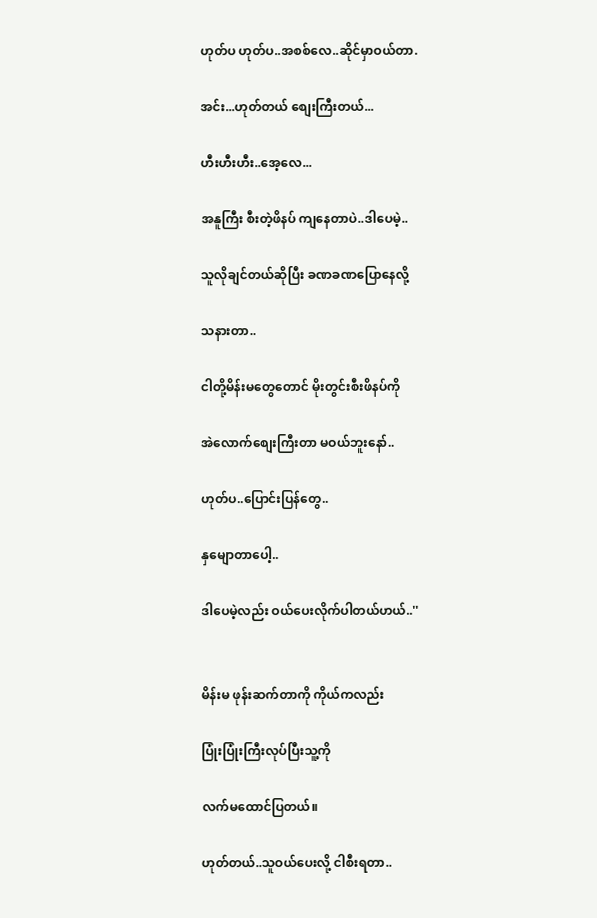ဟုတ်ပ ဟုတ်ပ..အစစ်လေ..ဆိုင်မှာဝယ်တာ.

အင်း...ဟုတ်တယ် စျေးကြီးတယ်...

ဟီးဟီးဟီး..အေ့လေ...

အနူကြီး စီးတဲ့ဖိနပ် ကျနေတာပဲ..ဒါပေမဲ့..

သူလိုချင်တယ်ဆိုပြီး ခဏခဏပြောနေလို့

သနားတာ..

ငါတို့မိန်းမတွေတောင် မိုးတွင်းစီးဖိနပ်ကို

အဲလောက်စျေးကြီးတာ မဝယ်ဘူးနော်..

ဟုတ်ပ..ပြောင်းပြန်တွေ..

နှမျောတာပေါ့..

ဒါပေမဲ့လည်း ဝယ်ပေးလိုက်ပါတယ်ဟယ်..''


မိန်းမ ဖုန်းဆက်တာကို ကိုယ်ကလည်း

ပြုံးပြုံးကြီးလုပ်ပြီးသူ့ကို

လက်မထောင်ပြတယ်။

ဟုတ်တယ်..သူဝယ်ပေးလို့ ငါစီးရတာ..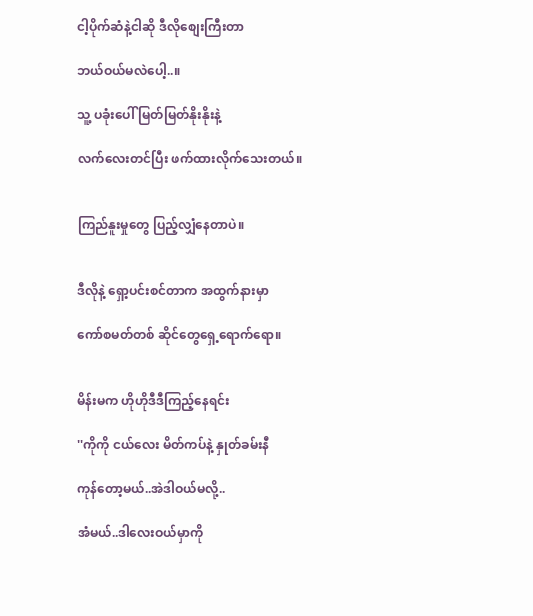ငါ့ပိုက်ဆံနဲ့ငါဆို ဒီလိုစျေးကြီးတာ

ဘယ်ဝယ်မလဲပေါ့..။

သူ့ ပခုံးပေါ် မြတ်မြတ်နိုးနိုးနဲ့

လက်လေးတင်ပြီး ဖက်ထားလိုက်သေးတယ်။


ကြည်နူးမှုတွေ ပြည့်လျှံနေတာပဲ။


ဒီလိုနဲ့ ရှော့ပင်းစင်တာက အထွက်နားမှာ

ကော်စမတ်တစ် ဆိုင်တွေရှေ့ရောက်ရော။


မိန်းမက ဟိုဟိုဒီဒီကြည့်နေရင်း

''ကိုကို ငယ်လေး မိတ်ကပ်နဲ့ နှုတ်ခမ်းနီ

ကုန်တော့မယ်..အဲဒါဝယ်မလို့..

အံမယ်..ဒါလေးဝယ်မှာကို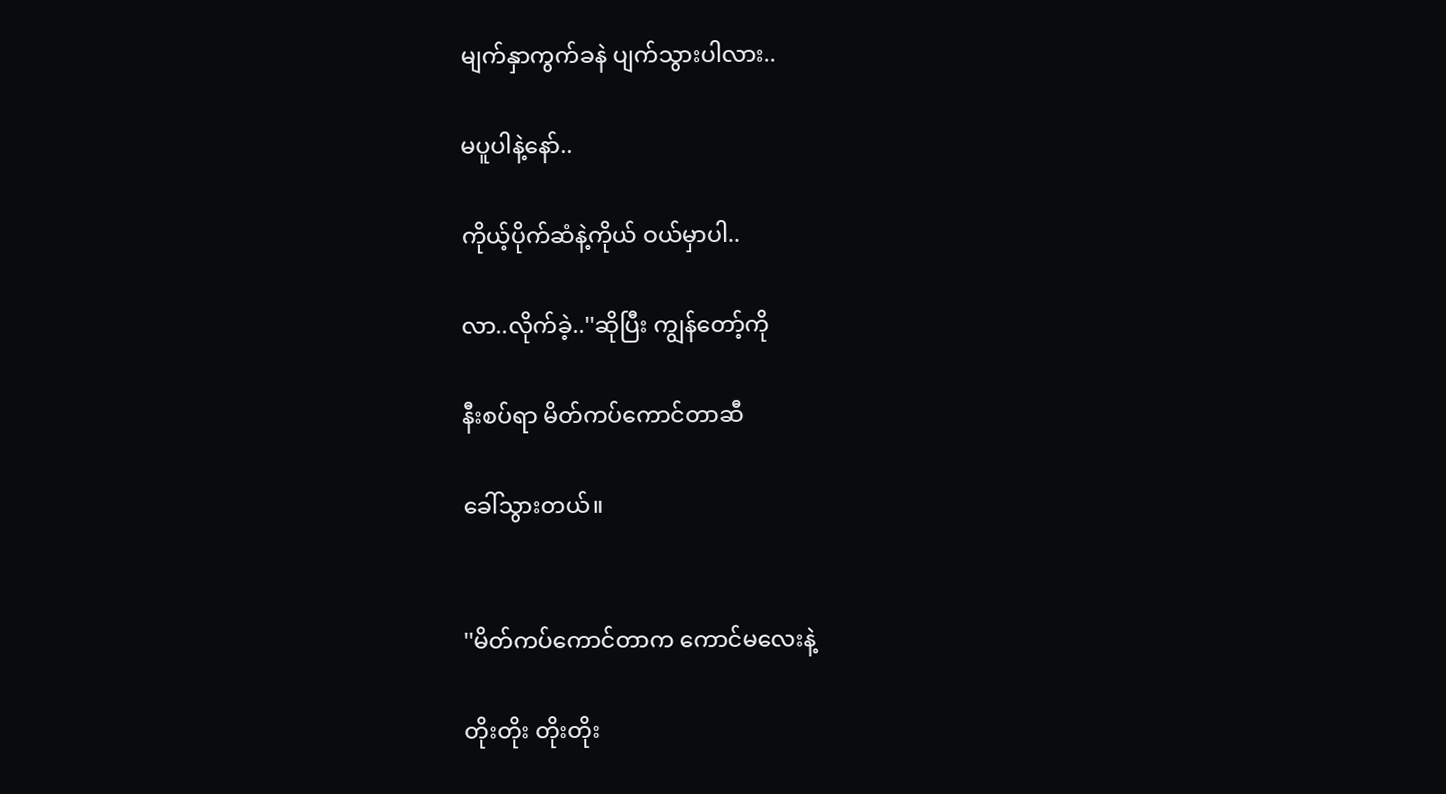မျက်နှာကွက်ခနဲ ပျက်သွားပါလား..

မပူပါနဲ့နော်..

ကိုယ့်ပိုက်ဆံနဲ့ကိုယ် ဝယ်မှာပါ..

လာ..လိုက်ခဲ့..''ဆိုပြီး ကျွန်တော့်ကို

နီးစပ်ရာ မိတ်ကပ်ကောင်တာဆီ

ခေါ်သွားတယ်။


''မိတ်ကပ်ကောင်တာက ကောင်မလေးနဲ့

တိုးတိုး တိုးတိုး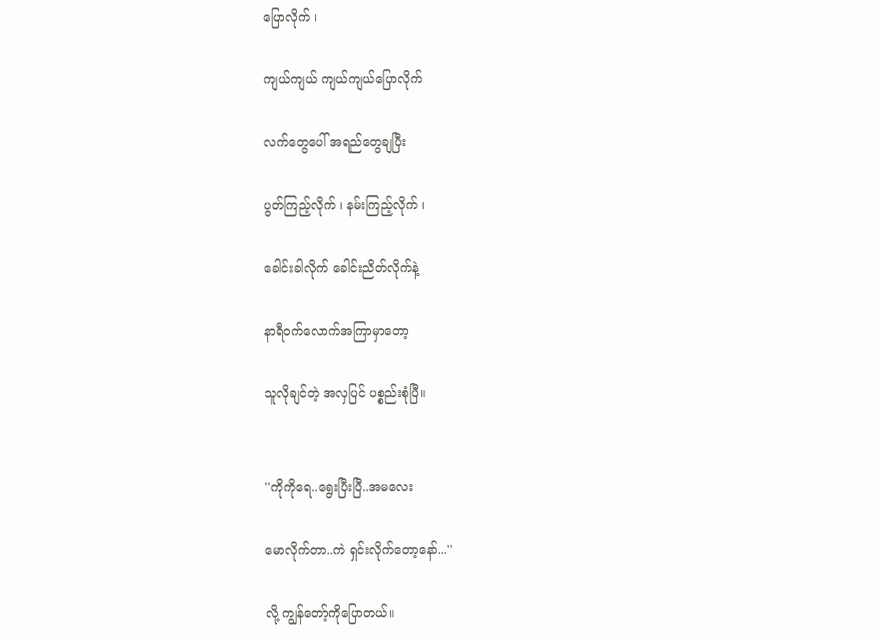ပြောလိုက် ၊

ကျယ်ကျယ် ကျယ်ကျယ်ပြောလိုက်

လက်တွေပေါ် အရည်တွေချပြီး

ပွတ်ကြည့်လိုက် ၊ နမ်းကြည့်လိုက် ၊

ခေါင်းခါလိုက် ခေါင်းညိတ်လိုက်နဲ့

နာရီဝက်လောက်အကြာမှာတော့

သူလိုချင်တဲ့ အလှပြင် ပစ္စည်းစုံပြီ။


''ကိုကိုရေ..ရွေးပြီးပြီ..အမလေး

မောလိုက်တာ..ကဲ ရှင်းလိုက်တော့နော်...''

လို့ ကျွန်တော့်ကိုပြောတယ်။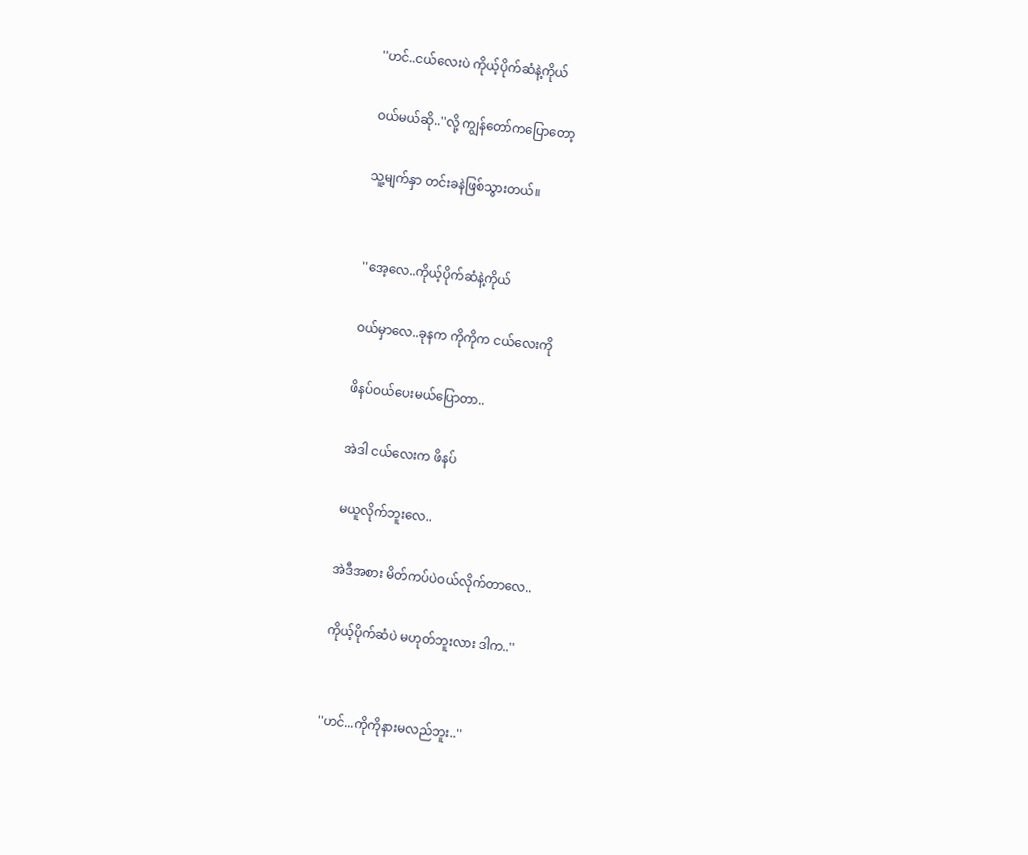''ဟင်..ငယ်လေးပဲ ကိုယ့်ပိုက်ဆံနဲ့ကိုယ်

ဝယ်မယ်ဆို..''လို့ ကျွန်တော်ကပြောတော့

သူ့မျက်နှာ တင်းခနဲဖြစ်သွားတယ်။


''အေ့လေ..ကိုယ့်ပိုက်ဆံနဲ့ကိုယ်

ဝယ်မှာလေ..ခုနက ကိုကိုက ငယ်လေးကို

ဖိနပ်ဝယ်ပေးမယ်ပြောတာ..

အဲဒါ ငယ်လေးက ဖိနပ်

မယူလိုက်ဘူးလေ..

အဲဒီအစား မိတ်ကပ်ပဲဝယ်လိုက်တာလေ..

ကိုယ့်ပိုက်ဆံပဲ မဟုတ်ဘူးလား ဒါက..''


''ဟင်...ကိုကိုနားမလည်ဘူး..''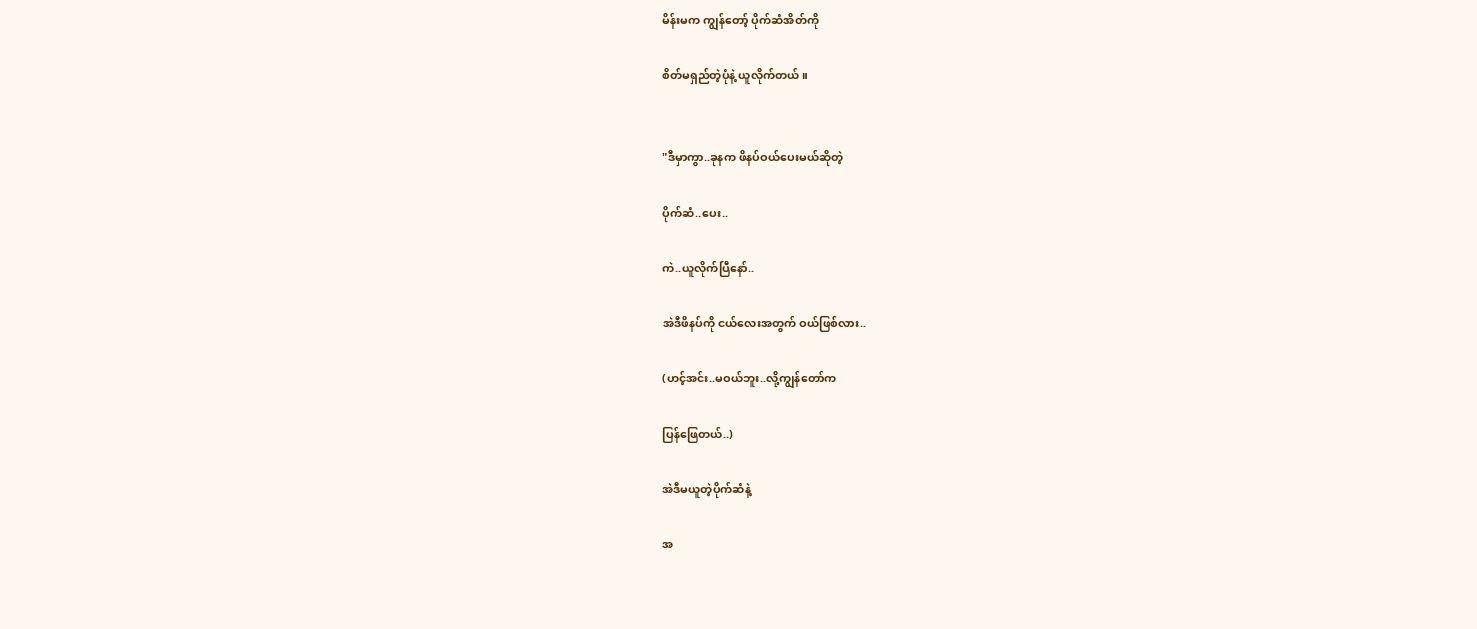မိန်းမက ကျွန်တော့် ပိုက်ဆံအိတ်ကို

စိတ်မရှည်တဲ့ပုံနဲ့ ယူလိုက်တယ်။


"ဒီမှာကွာ..ခုနက ဖိနပ်ဝယ်ပေးမယ်ဆိုတဲ့

ပိုက်ဆံ..ပေး..

ကဲ..ယူလိုက်ပြီနော်..

အဲဒီဖိနပ်ကို ငယ်လေးအတွက် ဝယ်ဖြစ်လား..

(ဟင့်အင်း..မဝယ်ဘူး..လို့ကျွန်တော်က

ပြန်ဖြေတယ်..)

အဲဒီမယူတဲ့ပိုက်ဆံနဲ့

အ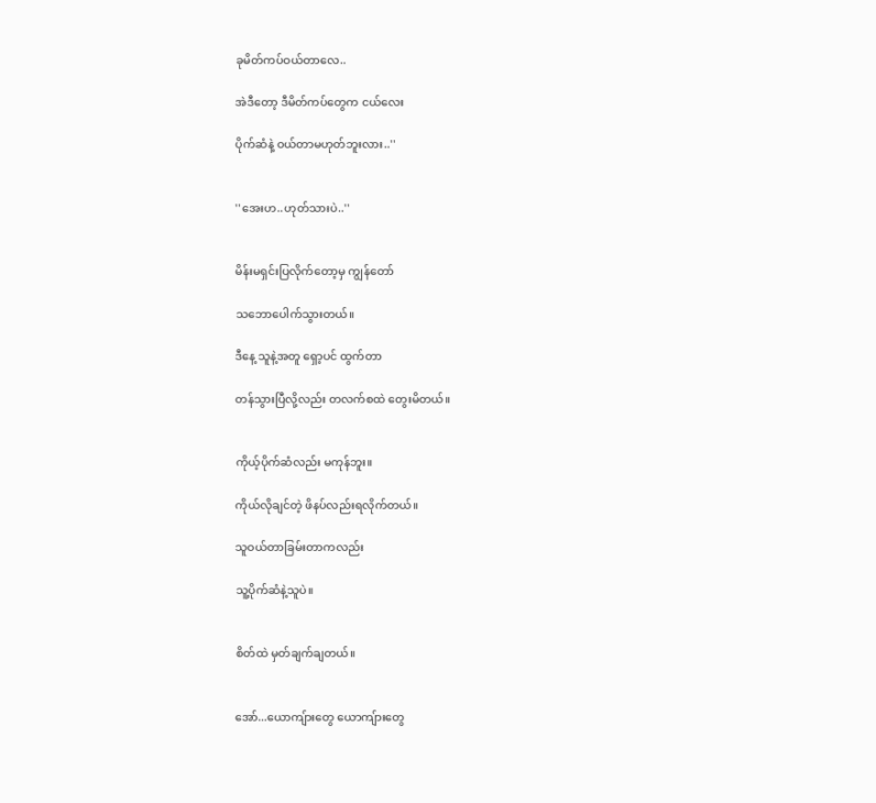ခုမိတ်ကပ်ဝယ်တာလေ..

အဲဒီတော့ ဒီမိတ်ကပ်တွေက ငယ်လေး

ပိုက်ဆံနဲ့ ဝယ်တာမဟုတ်ဘူးလား..''


''အေးဟ..ဟုတ်သားပဲ..''


မိန်းမရှင်းပြလိုက်တော့မှ ကျွန်တော်

သဘောပေါက်သွားတယ်။

ဒီနေ့ သူနဲ့အတူ ရှော့ပင် ထွက်တာ

တန်သွားပြီလို့လည်း တလက်စထဲ တွေးမိတယ်။


ကိုယ့်ပိုက်ဆံလည်း မကုန်ဘူး။

ကိုယ်လိုချင်တဲ့ ဖိနပ်လည်းရလိုက်တယ်။

သူဝယ်တာခြမ်းတာကလည်း

သူ့ပိုက်ဆံနဲ့သူပဲ။


စိတ်ထဲ မှတ်ချက်ချတယ်။


အော်...ယောကျ်ားတွေ ယောကျ်ားတွေ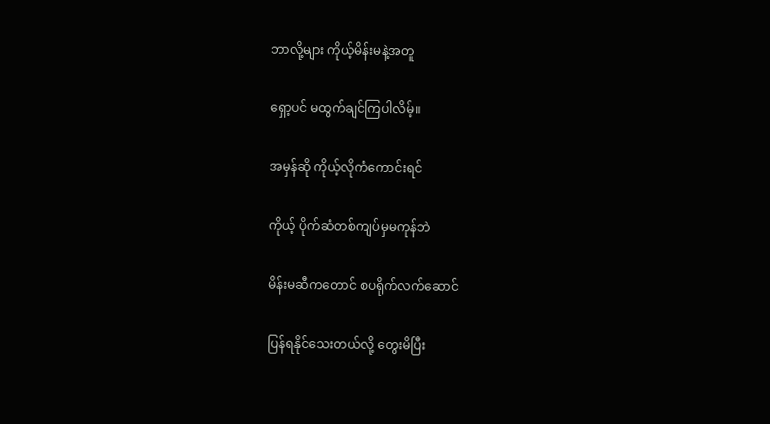ဘာလို့များ ကိုယ့်မိန်းမနဲ့အတူ

ရှော့ပင် မထွက်ချင်ကြပါလိမ့်။

အမှန်ဆို ကိုယ့်လိုကံကောင်းရင်

ကိုယ့် ပိုက်ဆံတစ်ကျပ်မှမကုန်ဘဲ

မိန်းမဆီကတောင် စပရိုက်လက်ဆောင်

ပြန်ရနိုင်သေးတယ်လို့ တွေးမိပြီး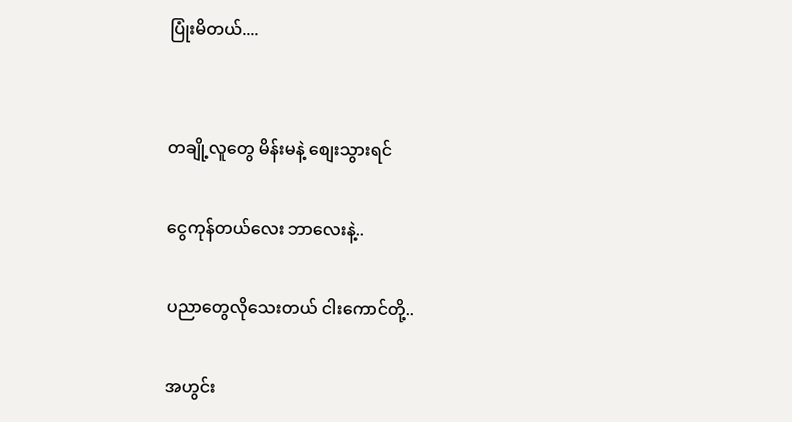ပြုံးမိတယ်....


တချို့လူတွေ မိန်းမနဲ့ စျေးသွားရင်

ငွေကုန်တယ်လေး ဘာလေးနဲ့..

ပညာတွေလိုသေးတယ် ငါးကောင်တို့..

အဟွင်း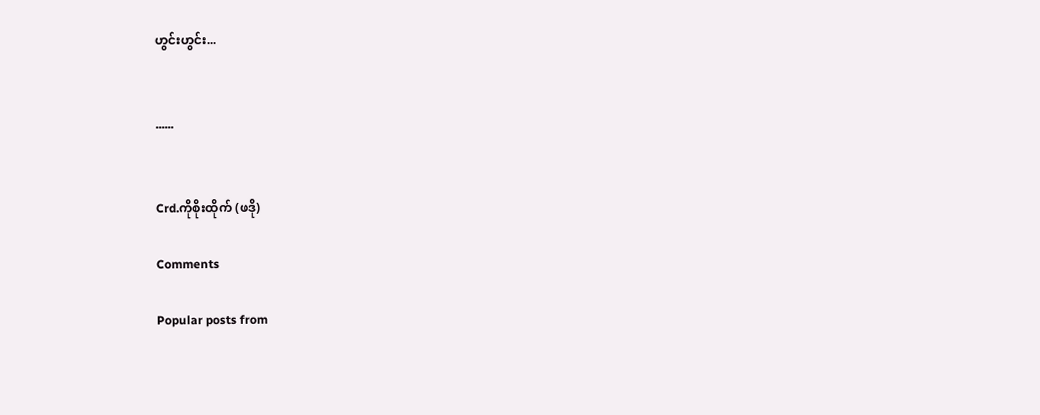ဟွင်းဟွင်း...


......


Crd.ကိုစိုးထိုက် (ဖဒို)

Comments

Popular posts from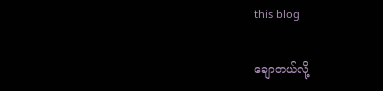this blog

ချောတယ်လို့